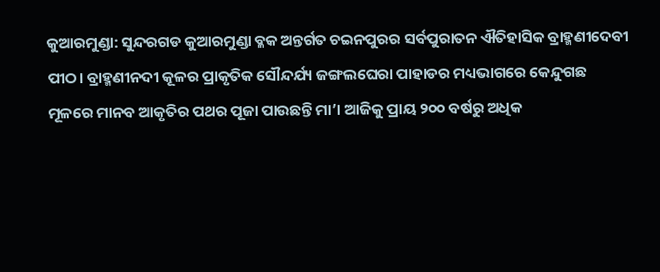କୁଆରମୁଣ୍ଡା: ସୁନ୍ଦରଗଡ କୁଆରମୁଣ୍ଡା ବ୍ଳକ ଅନ୍ତର୍ଗତ ଚଇନପୁରର ସର୍ବପୁରାତନ ଐତିହାସିକ ବ୍ରାହ୍ମଣୀଦେବୀ ପୀଠ। ବ୍ରାହ୍ମଣୀନଦୀ କୂଳର ପ୍ରାକୃତିକ ସୌନ୍ଦର୍ଯ୍ୟ ଜଙ୍ଗଲଘେରା ପାହାଡର ମଧ୍ୟଭାଗରେ କେନ୍ଦୁଗଛ ମୂଳରେ ମାନବ ଆକୃତିର ପଥର ପୂଜା ପାଉଛନ୍ତି ମା’। ଆଜିକୁ ପ୍ରାୟ ୨୦୦ ବର୍ଷରୁ ଅଧିକ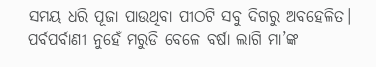ସମୟ ଧରି ପୂଜା ପାଉଥିବା ପୀଠଟି ସବୁ ଦିଗରୁ ଅବହେଳିତ। ପର୍ବପର୍ବାଣୀ ନୁହେଁ ମରୁଡି ବେଳେ ବର୍ଷା ଲାଗି ମା’ଙ୍କ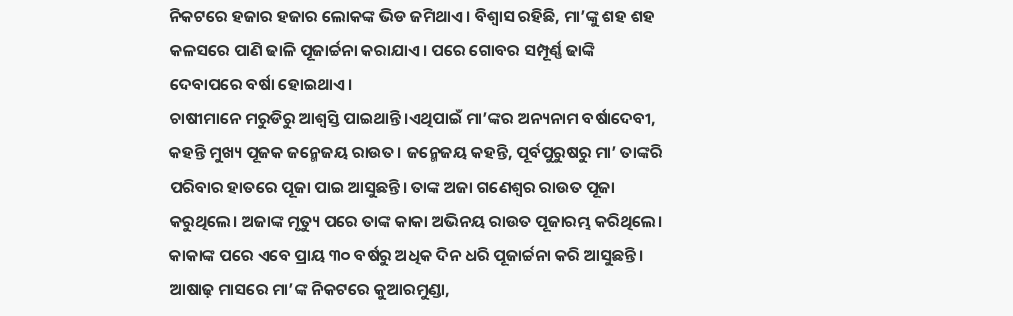ନିକଟରେ ହଜାର ହଜାର ଲୋକଙ୍କ ଭିଡ ଜମିଥାଏ। ବିଶ୍ୱାସ ରହିଛି, ମା’ଙ୍କୁ ଶହ ଶହ କଳସରେ ପାଣି ଢାଳି ପୂଜାର୍ଚ୍ଚନା କରାଯାଏ। ପରେ ଗୋବର ସମ୍ପୂର୍ଣ୍ଣ ଢାଙ୍କି ଦେବାପରେ ବର୍ଷା ହୋଇଥାଏ।
ଚାଷୀମାନେ ମରୁଡିରୁ ଆଶ୍ୱସ୍ତି ପାଇଥାନ୍ତି।ଏଥିପାଇଁ ମା’ଙ୍କର ଅନ୍ୟନାମ ବର୍ଷାଦେବୀ, କହନ୍ତି ମୁଖ୍ୟ ପୂଜକ ଜନ୍ମେଜୟ ରାଉତ। ଜନ୍ମେଜୟ କହନ୍ତି, ପୂର୍ବପୁରୁଷରୁ ମା’ ତାଙ୍କରି ପରିବାର ହାତରେ ପୂଜା ପାଇ ଆସୁଛନ୍ତି। ତାଙ୍କ ଅଜା ଗଣେଶ୍ୱର ରାଉତ ପୂଜା କରୁଥିଲେ। ଅଜାଙ୍କ ମୃତ୍ୟୁ ପରେ ତାଙ୍କ କାକା ଅଭିନୟ ରାଉତ ପୂଜାରମ୍ଭ କରିଥିଲେ। କାକାଙ୍କ ପରେ ଏବେ ପ୍ରାୟ ୩୦ ବର୍ଷରୁ ଅଧିକ ଦିନ ଧରି ପୂଜାର୍ଚ୍ଚନା କରି ଆସୁଛନ୍ତି। ଆଷାଢ଼ ମାସରେ ମା’ଙ୍କ ନିକଟରେ କୁଆରମୁଣ୍ଡା,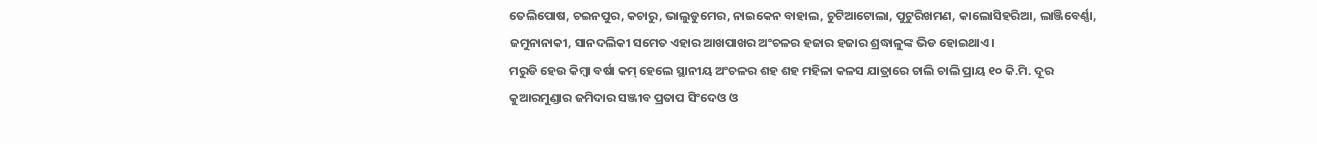ତେଲିପୋଷ, ଚଇନପୁର, କଚାରୁ, ଭାଲୁଡୁମେର, ନାଇକେନ ବାହାଲ, ଚୁଟିଆଟୋଲା, ପୁଟୁରିଖମଣ, କାଲୋସିହରିଆ, ଲାଞ୍ଜିବେର୍ଣ୍ଣା, ଜମୁନାନାକୀ, ସାନଦଲିକୀ ସମେତ ଏହାର ଆଖପାଖର ଅଂଚଳର ହଜାର ହଜାର ଶ୍ରଦ୍ଧାଳୁଙ୍କ ଭିଡ ହୋଇଥାଏ।
ମରୁଡି ହେଉ କିମ୍ବା ବର୍ଷା କମ୍ ହେଲେ ସ୍ଥାନୀୟ ଅଂଚଳର ଶହ ଶହ ମହିଳା କଳସ ଯାତ୍ରାରେ ଚାଲି ଚାଲି ପ୍ରାୟ ୧୦ କି.ମି. ଦୂର କୁଆରମୁଣ୍ଡାର ଜମିଦାର ସଞ୍ଜୀବ ପ୍ରତାପ ସିଂଦେଓ ଓ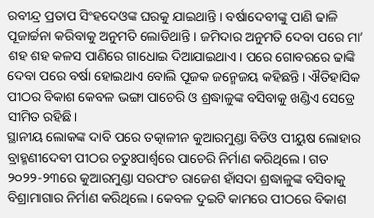ରବୀନ୍ଦ୍ର ପ୍ରତାପ ସିଂହଦେଓଙ୍କ ଘରକୁ ଯାଇଥାନ୍ତି। ବର୍ଷାଦେବୀଙ୍କୁ ପାଣି ଢାଳି ପୂଜାର୍ଚ୍ଚନା କରିବାକୁ ଅନୁମତି ଲୋଡିଥାନ୍ତି। ଜମିଦାର ଅନୁମତି ଦେବା ପରେ ମା’ ଶହ ଶହ କଳସ ପାଣିରେ ଗାଧୋଇ ଦିଆଯାଇଥାଏ। ପରେ ଗୋବରରେ ଢାଙ୍କି ଦେବା ପରେ ବର୍ଷା ହୋଇଥାଏ ବୋଲି ପୂଜକ ଜନ୍ମେଜୟ କହିଛନ୍ତି। ଐତିହାସିକ ପୀଠର ବିକାଶ କେବଳ ଭଙ୍ଗା ପାଚେରି ଓ ଶ୍ରଦ୍ଧାଳୁଙ୍କ ବସିବାକୁ ଖଣ୍ଡିଏ ସେଡ୍ରେ ସୀମିତ ରହିଛି।
ସ୍ଥାନୀୟ ଲୋକଙ୍କ ଦାବି ପରେ ତତ୍କାଳୀନ କୁଆରମୁଣ୍ଡା ବିଡିଓ ପୀୟୁଷ ଲୋହାର ବ୍ରାହ୍ମଣୀଦେବୀ ପୀଠର ଚତୁଃପାର୍ଶ୍ୱରେ ପାଚେରି ନିର୍ମାଣ କରିଥିଲେ। ଗତ ୨୦୨୨-୨୩ରେ କୁଆରମୁଣ୍ଡା ସରପଂଚ ରାଜେଶ ହାଁସଦା ଶ୍ରଦ୍ଧାଳୁଙ୍କ ବସିବାକୁ ବିଶ୍ରାମାଗାର ନିର୍ମାଣ କରିଥିଲେ। କେବଳ ଦୁଇଟି କାମରେ ପୀଠରେ ବିକାଶ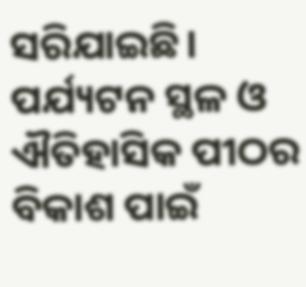ସରିଯାଇଛି।
ପର୍ଯ୍ୟଟନ ସ୍ଥଳ ଓ ଐତିହାସିକ ପୀଠର ବିକାଶ ପାଇଁ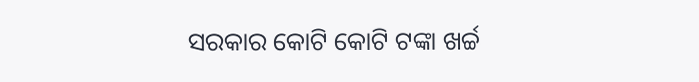ସରକାର କୋଟି କୋଟି ଟଙ୍କା ଖର୍ଚ୍ଚ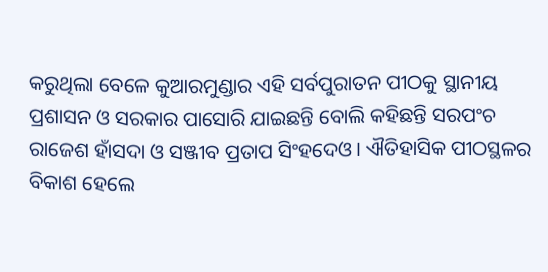କରୁଥିଲା ବେଳେ କୁଆରମୁଣ୍ଡାର ଏହି ସର୍ବପୁରାତନ ପୀଠକୁ ସ୍ଥାନୀୟ ପ୍ରଶାସନ ଓ ସରକାର ପାସୋରି ଯାଇଛନ୍ତି ବୋଲି କହିଛନ୍ତି ସରପଂଚ ରାଜେଶ ହାଁସଦା ଓ ସଞ୍ଜୀବ ପ୍ରତାପ ସିଂହଦେଓ। ଐତିହାସିକ ପୀଠସ୍ଥଳର ବିକାଶ ହେଲେ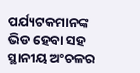ପର୍ଯ୍ୟଟକମାନଙ୍କ ଭିଡ ହେବା ସହ ସ୍ଥାନୀୟ ଅଂଚଳର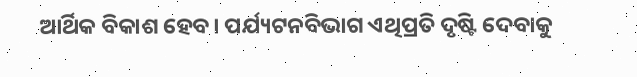ଆର୍ଥିକ ବିକାଶ ହେବ। ପର୍ଯ୍ୟଟନବିଭାଗ ଏଥିପ୍ରତି ଦୃଷ୍ଟି ଦେବାକୁ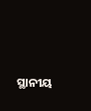ସ୍ଥାନୀୟ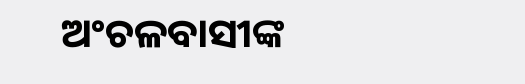ଅଂଚଳବାସୀଙ୍କ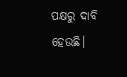ପକ୍ଷରୁ ଦାବି ହେଉଛି।